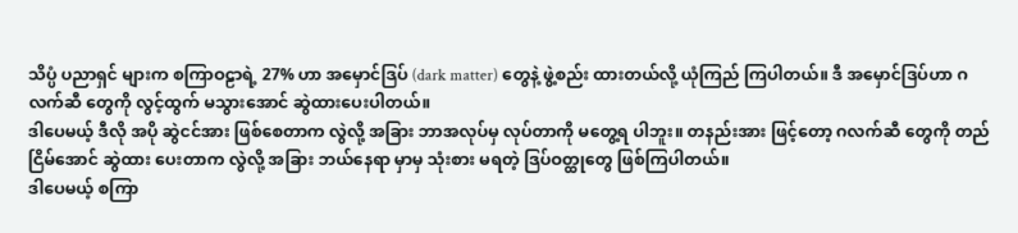သိပ္ပံ ပညာရှင် များက စကြာဝဠာရဲ့ 27% ဟာ အမှောင်ဒြပ် (dark matter) တွေနဲ့ ဖွဲ့စည်း ထားတယ်လို့ ယုံကြည် ကြပါတယ်။ ဒီ အမှောင်ဒြပ်ဟာ ဂလက်ဆီ တွေကို လွင့်ထွက် မသွားအောင် ဆွဲထားပေးပါတယ်။
ဒါပေမယ့် ဒီလို အပို ဆွဲငင်အား ဖြစ်စေတာက လွဲလို့ အခြား ဘာအလုပ်မှ လုပ်တာကို မတွေ့ရ ပါဘူး။ တနည်းအား ဖြင့်တော့ ဂလက်ဆီ တွေကို တည်ငြိမ်အောင် ဆွဲထား ပေးတာက လွဲလို့ အခြား ဘယ်နေရာ မှာမှ သုံးစား မရတဲ့ ဒြပ်ဝတ္ထုတွေ ဖြစ်ကြပါတယ်။
ဒါပေမယ့် စကြာ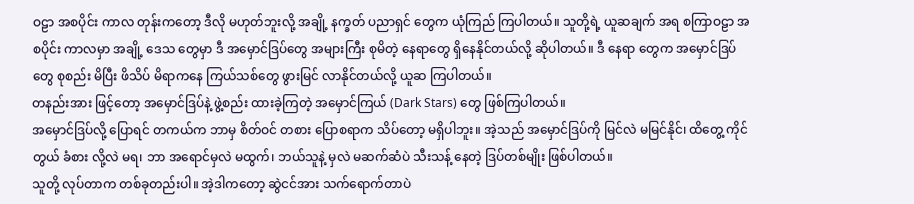ဝဠာ အစပိုင်း ကာလ တုန်းကတော့ ဒီလို မဟုတ်ဘူးလို့ အချို့ နက္ခတ် ပညာရှင် တွေက ယုံကြည် ကြပါတယ်။ သူတို့ရဲ့ ယူဆချက် အရ စကြာဝဠာ အစပိုင်း ကာလမှာ အချို့ ဒေသ တွေမှာ ဒီ အမှောင်ဒြပ်တွေ အများကြီး စုမိတဲ့ နေရာတွေ ရှိနေနိုင်တယ်လို့ ဆိုပါတယ်။ ဒီ နေရာ တွေက အမှောင်ဒြပ်တွေ စုစည်း မိပြီး ဖိသိပ် မိရာကနေ ကြယ်သစ်တွေ ဖွားမြင် လာနိုင်တယ်လို့ ယူဆ ကြပါတယ်။
တနည်းအား ဖြင့်တော့ အမှောင်ဒြပ်နဲ့ ဖွဲ့စည်း ထားခဲ့ကြတဲ့ အမှောင်ကြယ် (Dark Stars) တွေ ဖြစ်ကြပါတယ်။
အမှောင်ဒြပ်လို့ ပြောရင် တကယ်က ဘာမှ စိတ်ဝင် တစား ပြောစရာက သိပ်တော့ မရှိပါဘူး။ အဲ့သည် အမှောင်ဒြပ်ကို မြင်လဲ မမြင်နိုင်၊ ထိတွေ့ ကိုင်တွယ် ခံစား လို့လဲ မရ၊ ဘာ အရောင်မှလဲ မထွက်၊ ဘယ်သူနဲ့ မှလဲ မဆက်ဆံပဲ သီးသန့် နေတဲ့ ဒြပ်တစ်မျိုး ဖြစ်ပါတယ်။
သူတို့ လုပ်တာက တစ်ခုတည်းပါ။ အဲ့ဒါကတော့ ဆွဲငင်အား သက်ရောက်တာပဲ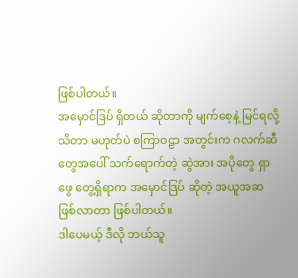ဖြစ်ပါတယ်။
အမှောင်ဒြပ် ရှိတယ် ဆိုတာကို မျက်စေ့နဲ့ မြင်ရလို့ သိတာ မဟုတ်ပဲ စကြာဝဠာ အတွင်းက ဂလက်ဆီ တွေအပေါ် သက်ရောက်တဲ့ ဆွဲအား အပိုတွေ ရှာဖွေ တွေ့ရှိရာက အမှောင်ဒြပ် ဆိုတဲ့ အယူအဆ ဖြစ်လာတာ ဖြစ်ပါတယ်။
ဒါပေမယ့် ဒီလို ဘယ်သူ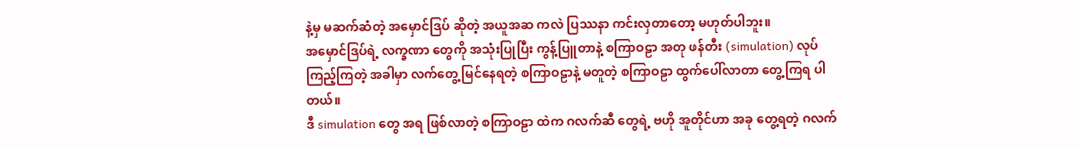နဲ့မှ မဆက်ဆံတဲ့ အမှောင်ဒြပ် ဆိုတဲ့ အယူအဆ ကလဲ ပြဿနာ ကင်းလှတာတော့ မဟုတ်ပါဘူး။
အမှောင်ဒြပ်ရဲ့ လက္ခဏာ တွေကို အသုံးပြုပြီး ကွန့်ပြူတာနဲ့ စကြာဝဠာ အတု ဖန်တီး (simulation) လုပ်ကြည့်ကြတဲ့ အခါမှာ လက်တွေ့ မြင်နေရတဲ့ စကြာဝဠာနဲ့ မတူတဲ့ စကြာဝဠာ ထွက်ပေါ်လာတာ တွေ့ကြရ ပါတယ်။
ဒီ simulation တွေ အရ ဖြစ်လာတဲ့ စကြာဝဠာ ထဲက ဂလက်ဆီ တွေရဲ့ ဗဟို အူတိုင်ဟာ အခု တွေ့ရတဲ့ ဂလက်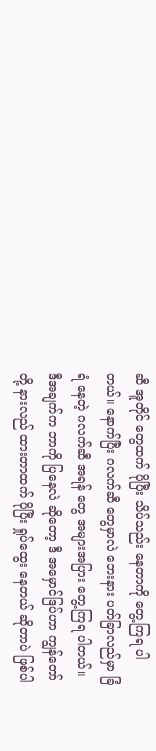ဆီ အူတိုင် တွေထက် ပိုပြီး သိပ်သည်း နေတာကို တွေ့ကြရ ပါတယ်။ နောက်ပြီး ဂလက်ဆီ တွေမှာလဲ ဘေးနား ပတ်ခြာလည်မှာ ခြံရံ နေတဲ့ ဂလက်ဆီ အရန် တွေ အများအပြား တွေ့ကြရ ပါတယ်။
ဒီအချက်က ဘာကို ပြနေလဲ ဆိုတော့ ဒီ အမှောင်ဒြပ်ဟာ ကျွန်တော်တို့ နားလည် ထားတာထက် ပိုပြီး ရှုပ်ထွေး နေတယ် ဆိုတာပဲ ဖြစ်ပါ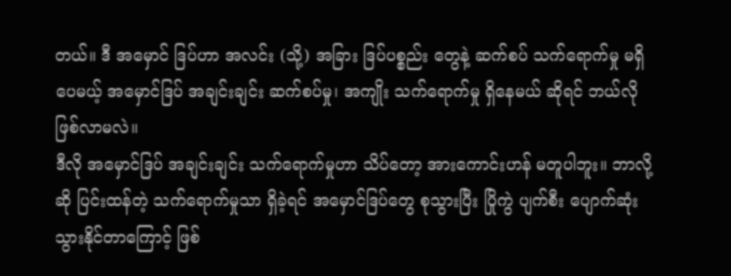တယ်။ ဒီ အမှောင် ဒြပ်ဟာ အလင်း (သို့) အခြား ဒြပ်ပစ္စည်း တွေနဲ့ ဆက်စပ် သက်ရောက်မှု မရှိပေမယ့် အမှောင်ဒြပ် အချင်းချင်း ဆက်စပ်မှု၊ အကျိုး သက်ရောက်မှု ရှိနေမယ် ဆိုရင် ဘယ်လို ဖြစ်လာမလဲ။
ဒီလို အမှောင်ဒြပ် အချင်းချင်း သက်ရောက်မှုဟာ သိပ်တော့ အားကောင်းဟန် မတူပါဘူး။ ဘာလို့ဆို ပြင်းထန်တဲ့ သက်ရောက်မှုသာ ရှိခဲ့ရင် အမှောင်ဒြပ်တွေ စုသွားပြီး ပြိုကွဲ ပျက်စီး ပျောက်ဆုံး သွားနိုင်တာကြောင့် ဖြစ်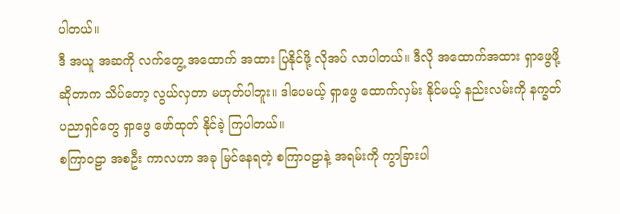ပါတယ်။
ဒီ အယူ အဆကို လက်တွေ့ အထောက် အထား ပြနိုင်ဖို့ လိုအပ် လာပါတယ်။ ဒီလို အထောက်အထား ရှာဖွေဖို့ ဆိုတာက သိပ်တော့ လွယ်လှတာ မဟုတ်ပါဘူး။ ဒါပေမယ့် ရှာဖွေ ထောက်လှမ်း နိုင်မယ့် နည်းလမ်းကို နက္ခတ် ပညာရှင်တွေ ရှာဖွေ ဖော်ထုတ် နိုင်ခဲ့ ကြပါတယ်။
စကြာဝဠာ အစဦး ကာလဟာ အခု မြင်နေရတဲ့ စကြာဝဠာနဲ့ အရမ်းကို ကွာခြားပါ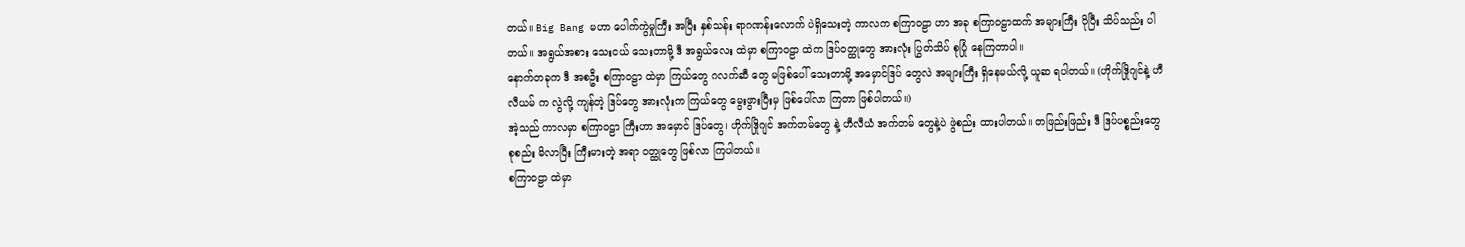တယ်။ Big Bang မဟာ ပေါက်ကွဲမှုကြီး အပြီး နှစ်သန်း ရာဂဏန်းလောက် ပဲရှိသေးတဲ့ ကာလက စကြာဝဠာ ဟာ အခု စကြာဝဠာထက် အများကြီး ပိုပြီး သိပ်သည်း ပါတယ်။ အရွယ်အစား သေးငယ် သေးတာမို့ ဒီ အရွယ်လေး ထဲမှာ စကြာဝဠာ ထဲက ဒြပ်ဝတ္ထုတွေ အားလုံး ပြွတ်သိပ် စုပြုံ နေကြတာပါ။
နောက်တခုက ဒီ အစဦး စကြာဝဠာ ထဲမှာ ကြယ်တွေ ဂလက်ဆီ တွေ မဖြစ်ပေါ် သေးတာမို့ အမှောင်ဒြပ် တွေလဲ အများကြီး ရှိနေမယ်လို့ ယူဆ ရပါတယ်။ (ဟိုက်ဒြိုဂျင်နဲ့ ဟီလီယမ် က လွဲလို့ ကျန်တဲ့ ဒြပ်တွေ အားလုံးက ကြယ်တွေ မွေးဖွားပြီးမှ ဖြစ်ပေါ်လာ ကြတာ ဖြစ်ပါတယ်။)
အဲ့သည် ကာလမှာ စကြာဝဠာ ကြီးဟာ အမှောင် ဒြပ်တွေ၊ ဟိုက်ဒြိုဂျင် အက်တမ်တွေ နဲ့ ဟီလီယံ အက်တမ် တွေနဲ့ပဲ ဖွဲစည်း ထားပါတယ်။ တဖြည်းဖြည်း ဒီ ဒြပ်ပစ္စည်းတွေ စုစည်း မိလာပြီး ကြီးမားတဲ့ အရာ ဝတ္ထုတွေ ဖြစ်လာ ကြပါတယ်။
စကြာဝဠာ ထဲမှာ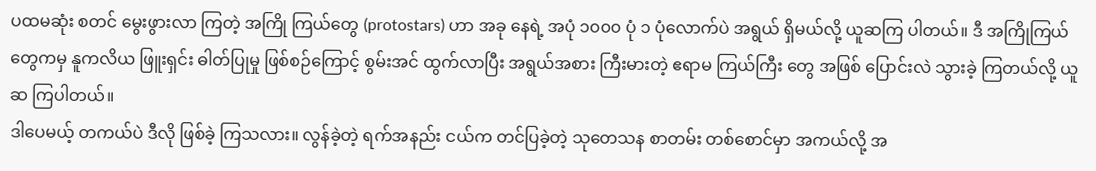ပထမဆုံး စတင် မွေးဖွားလာ ကြတဲ့ အကြို ကြယ်တွေ (protostars) ဟာ အခု နေရဲ့ အပုံ ၁၀၀၀ ပုံ ၁ ပုံလောက်ပဲ အရွယ် ရှိမယ်လို့ ယူဆကြ ပါတယ်။ ဒီ အကြိုကြယ် တွေကမှ နူကလိယ ဖြူးရှင်း ဓါတ်ပြုမှု ဖြစ်စဉ်ကြောင့် စွမ်းအင် ထွက်လာပြီး အရွယ်အစား ကြီးမားတဲ့ ဧရာမ ကြယ်ကြီး တွေ အဖြစ် ပြောင်းလဲ သွားခဲ့ ကြတယ်လို့ ယူဆ ကြပါတယ်။
ဒါပေမယ့် တကယ်ပဲ ဒီလို ဖြစ်ခဲ့ ကြသလား။ လွန်ခဲ့တဲ့ ရက်အနည်း ငယ်က တင်ပြခဲ့တဲ့ သုတေသန စာတမ်း တစ်စောင်မှာ အကယ်လို့ အ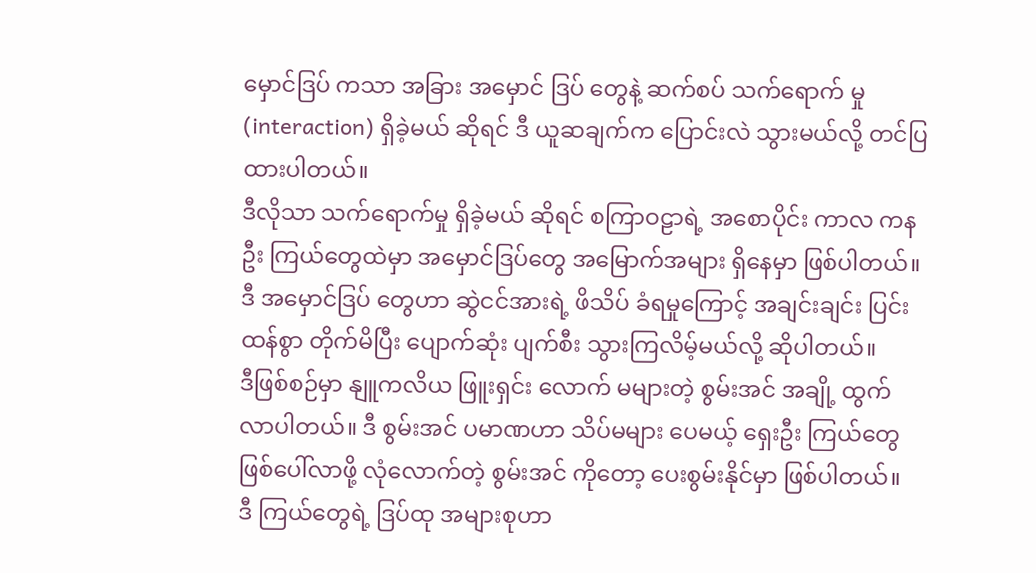မှောင်ဒြပ် ကသာ အခြား အမှောင် ဒြပ် တွေနဲ့ ဆက်စပ် သက်ရောက် မှု (interaction) ရှိခဲ့မယ် ဆိုရင် ဒီ ယူဆချက်က ပြောင်းလဲ သွားမယ်လို့ တင်ပြ ထားပါတယ်။
ဒီလိုသာ သက်ရောက်မှု ရှိခဲ့မယ် ဆိုရင် စကြာဝဠာရဲ့ အစောပိုင်း ကာလ ကနဦး ကြယ်တွေထဲမှာ အမှောင်ဒြပ်တွေ အမြောက်အများ ရှိနေမှာ ဖြစ်ပါတယ်။ ဒီ အမှောင်ဒြပ် တွေဟာ ဆွဲငင်အားရဲ့ ဖိသိပ် ခံရမှုကြောင့် အချင်းချင်း ပြင်းထန်စွာ တိုက်မိပြီး ပျောက်ဆုံး ပျက်စီး သွားကြလိမ့်မယ်လို့ ဆိုပါတယ်။
ဒီဖြစ်စဉ်မှာ နျူကလိယ ဖြူးရှင်း လောက် မများတဲ့ စွမ်းအင် အချို့ ထွက်လာပါတယ်။ ဒီ စွမ်းအင် ပမာဏဟာ သိပ်မများ ပေမယ့် ရှေးဦး ကြယ်တွေ ဖြစ်ပေါ်လာဖို့ လုံလောက်တဲ့ စွမ်းအင် ကိုတော့ ပေးစွမ်းနိုင်မှာ ဖြစ်ပါတယ်။
ဒီ ကြယ်တွေရဲ့ ဒြပ်ထု အများစုဟာ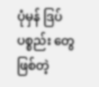ပုံမှန် ဒြပ်ပစ္စည်း တွေ ဖြစ်တဲ့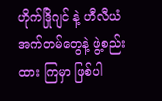ဟိုက်ဒြိုဂျင် နဲ့ ဟီလီယံ အက်တမ်တွေနဲ့ ဖွဲ့စည်းထား ကြမှာ ဖြစ်ပါ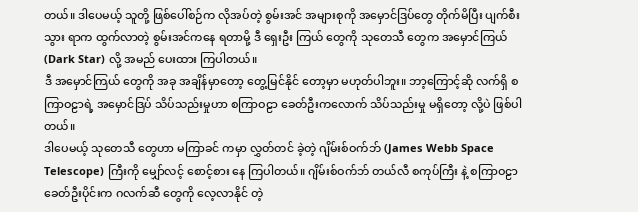တယ်။ ဒါပေမယ့် သူတို့ ဖြစ်ပေါ်စဉ်က လိုအပ်တဲ့ စွမ်းအင် အများစုကို အမှောင်ဒြပ်တွေ တိုက်မိပြီး ပျက်စီးသွား ရာက ထွက်လာတဲ့ စွမ်းအင်ကနေ ရတာမို့ ဒီ ရှေးဦး ကြယ် တွေကို သုတေသီ တွေက အမှောင်ကြယ် (Dark Star) လို့ အမည် ပေးထား ကြပါတယ်။
ဒီ အမှောင်ကြယ် တွေကို အခု အချိန်မှာတော့ တွေ့မြင်နိုင် တော့မှာ မဟုတ်ပါဘူး။ ဘာ့ကြောင့်ဆို လက်ရှိ စကြာဝဠာရဲ့ အမှောင်ဒြပ် သိပ်သည်းမှုဟာ စကြာဝဠာ ခေတ်ဦးကလောက် သိပ်သည်းမှု မရှိတော့ လို့ပဲ ဖြစ်ပါတယ်။
ဒါပေမယ့် သုတေသီ တွေဟာ မကြာခင် ကမှာ လွှတ်တင် ခဲ့တဲ့ ဂျိမ်းစ်ဝက်ဘ် (James Webb Space Telescope) ကြီးကို မျှော်လင့် စောင့်စား နေ ကြပါတယ်။ ဂျိမ်းစ်ဝက်ဘ် တယ်လီ စကုပ်ကြီး နဲ့ စကြာဝဠာ ခေတ်ဦးပိုင်းက ဂလက်ဆီ တွေကို လေ့လာနိုင် တဲ့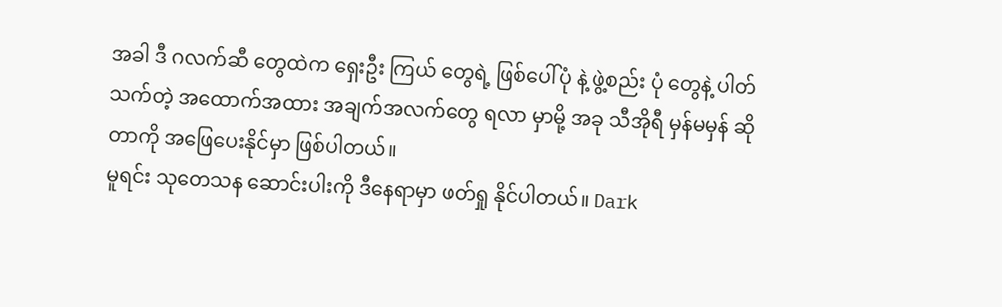အခါ ဒီ ဂလက်ဆီ တွေထဲက ရှေးဦး ကြယ် တွေရဲ့ ဖြစ်ပေါ်ပုံ နဲ့ ဖွဲ့စည်း ပုံ တွေနဲ့ ပါတ်သက်တဲ့ အထောက်အထား အချက်အလက်တွေ ရလာ မှာမို့ အခု သီအိုရီ မှန်မမှန် ဆိုတာကို အဖြေပေးနိုင်မှာ ဖြစ်ပါတယ်။
မူရင်း သုတေသန ဆောင်းပါးကို ဒီနေရာမှာ ဖတ်ရှု နိုင်ပါတယ်။ Dark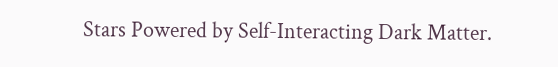Stars Powered by Self-Interacting Dark Matter.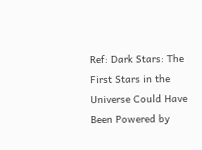Ref: Dark Stars: The First Stars in the Universe Could Have Been Powered by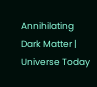Annihilating Dark Matter | Universe Today